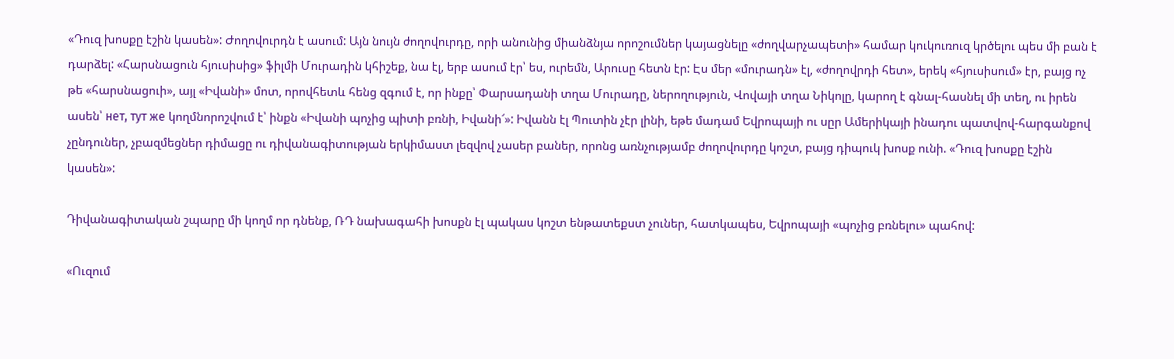«Դուզ խոսքը էշին կասեն»: Ժողովուրդն է ասում: Այն նույն ժողովուրդը, որի անունից միանձնյա որոշումներ կայացնելը «ժողվարչապետի» համար կուկուռուզ կրծելու պես մի բան է դարձել: «Հարսնացուն հյուսիսից» ֆիլմի Մուրադին կհիշեք, նա էլ, երբ ասում էր՝ ես, ուրեմն, Արուսը հետն էր: Էս մեր «մուրադն» էլ, «ժողովրդի հետ», երեկ «հյուսիսում» էր, բայց ոչ թե «հարսնացուի», այլ «Իվանի» մոտ, որովհետև հենց զգում է, որ ինքը՝ Փարսադանի տղա Մուրադը, ներողություն, Վովայի տղա Նիկոլը, կարող է գնալ-հասնել մի տեղ, ու իրեն ասեն՝ нет, тут же կողմնորոշվում է՝ ինքն «Իվանի պոչից պիտի բռնի, Իվանի՜»: Իվանն էլ Պուտին չէր լինի, եթե մադամ Եվրոպայի ու սըր Ամերիկայի ինադու պատվով-հարգանքով չընդուներ, չբազմեցներ դիմացը ու դիվանագիտության երկիմաստ լեզվով չասեր բաներ, որոնց առնչությամբ ժողովուրդը կոշտ, բայց դիպուկ խոսք ունի. «Դուզ խոսքը էշին կասեն»:

Դիվանագիտական շպարը մի կողմ որ դնենք, ՌԴ նախագահի խոսքն էլ պակաս կոշտ ենթատեքստ չուներ, հատկապես, Եվրոպայի «պոչից բռնելու» պահով:

«Ուզում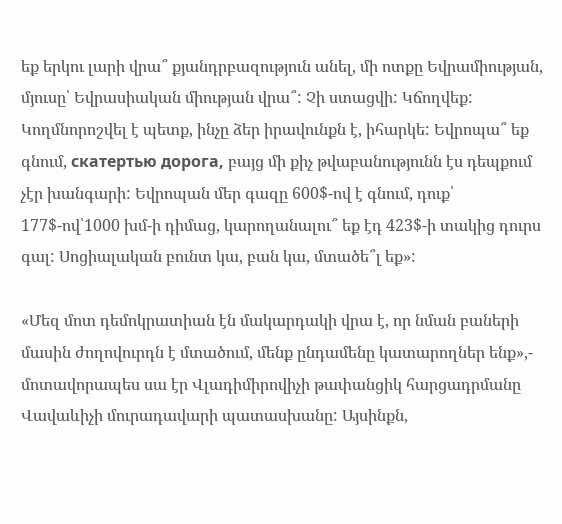եք երկու լարի վրա՞ քյանդրբազություն անել, մի ոտքը Եվրամիության, մյուսը՝ Եվրասիական միության վրա՞: Չի ստացվի: Կճողվեք: Կողմնորոշվել է պետք, ինչը ձեր իրավունքն է, իհարկե: Եվրոպա՞ եք գնում, скатертью дорога, բայց մի քիչ թվաբանությունն էս դեպքում չէր խանգարի: Եվրոպան մեր գազը 600$-ով է գնում, դուք՝ 177$-ով՝1000 խմ-ի դիմաց, կարողանալու՞ եք էդ 423$-ի տակից դուրս գալ: Սոցիալական բունտ կա, բան կա, մտածե՞լ եք»:

«Մեզ մոտ դեմոկրատիան էն մակարդակի վրա է, որ նման բաների մասին ժողովուրդն է մտածում, մենք ընդամենը կատարողներ ենք»,- մոտավորապես սա էր Վլադիմիրովիչի թափանցիկ հարցադրմանը Վավաևիչի մուրադավարի պատասխանը: Այսինքն,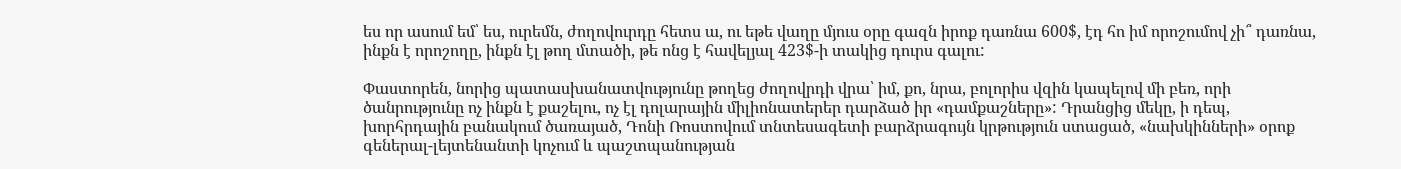ես որ ասում եմ՝ ես, ուրեմն, ժողովուրդը հետս ա, ու եթե վաղը մյուս օրը գազն իրոք դառնա 600$, էդ հո իմ որոշումով չի՞ դառնա, ինքն է որոշողը, ինքն էլ թող մտածի, թե ոնց է հավելյալ 423$-ի տակից դուրս գալու:

Փաստորեն, նորից պատասխանատվությունը թողեց ժողովրդի վրա՝ իմ, քո, նրա, բոլորիս վզին կապելով մի բեռ, որի ծանրությունը ոչ ինքն է քաշելու, ոչ էլ դոլարային միլիոնատերեր դարձած իր «դամքաշները»: Դրանցից մեկը, ի դեպ, խորհրդային բանակում ծառայած, Դոնի Ռոստովում տնտեսագետի բարձրագույն կրթություն ստացած, «նախկինների» օրոք գեներալ-լեյտենանտի կոչում և պաշտպանության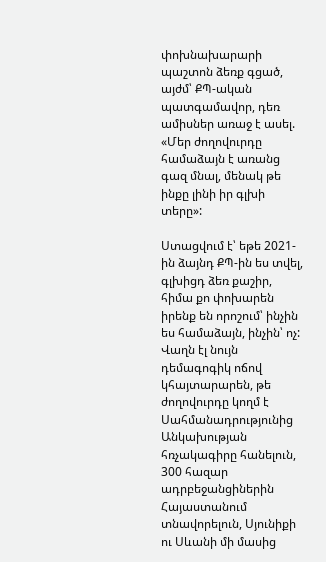փոխնախարարի պաշտոն ձեռք գցած, այժմ՝ ՔՊ-ական պատգամավոր, դեռ ամիսներ առաջ է ասել. «Մեր ժողովուրդը համաձայն է առանց գազ մնալ, մենակ թե ինքը լինի իր գլխի տերը»:

Ստացվում է՝ եթե 2021-ին ձայնդ ՔՊ-ին ես տվել, գլխիցդ ձեռ քաշիր, հիմա քո փոխարեն իրենք են որոշում՝ ինչին ես համաձայն, ինչին՝ ոչ: Վաղն էլ նույն դեմագոգիկ ոճով կհայտարարեն, թե ժողովուրդը կողմ է Սահմանադրությունից Անկախության հռչակագիրը հանելուն, 300 հազար ադրբեջանցիներին Հայաստանում տնավորելուն, Սյունիքի ու Սևանի մի մասից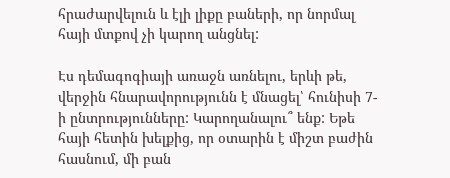հրաժարվելուն և էլի լիքը բաների, որ նորմալ հայի մտքով չի կարող անցնել:

Էս դեմագոգիայի առաջն առնելու, երևի թե, վերջին հնարավորությունն է մնացել՝ հունիսի 7-ի ընտրությունները: Կարողանալու՞ ենք: Եթե հայի հետին խելքից, որ օտարին է միշտ բաժին հասնում, մի բան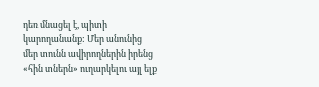դեռ մնացել է, պիտի կարողանանք: Մեր անունից մեր տունն ավիրողներին իրենց «հին տներն» ուղարկելու այլ ելք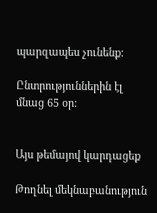պարզապես չունենք:

Ընտրություններին էլ մնաց 65 օր:


Այս թեմայով կարդացեք

Թողնել մեկնաբանություն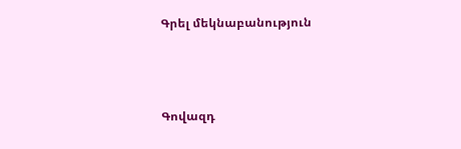Գրել մեկնաբանություն



Գովազդ